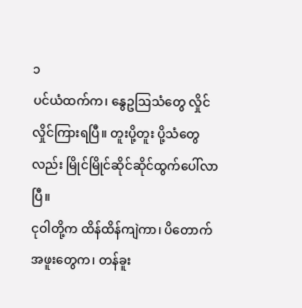၁
ပင်ယံထက်က၊ နွေဥဩသံတွေ လှိုင်လှိုင်ကြားရပြီ။ တူးပို့တူး ပို့သံတွေလည်း မြိုင်မြိုင်ဆိုင်ဆိုင်ထွက်ပေါ်လာပြီ။
ငုဝါတို့က ထိန်ထိန်ကျဲကာ၊ ပိတောက်အဖူးတွေက၊ တန်ခူး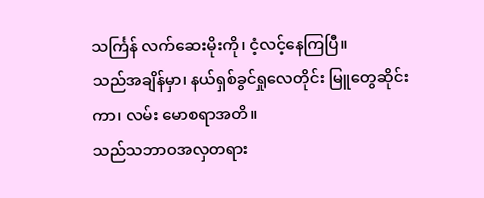သင်္ကြန် လက်ဆေးမိုးကို၊ ငံ့လင့်နေကြပြီ။
သည်အချိန်မှာ၊ နယ်ရှစ်ခွင်ရှုလေတိုင်း မြူတွေဆိုင်းကာ၊ လမ်း မောစရာအတိ။
သည်သဘာဝအလှတရား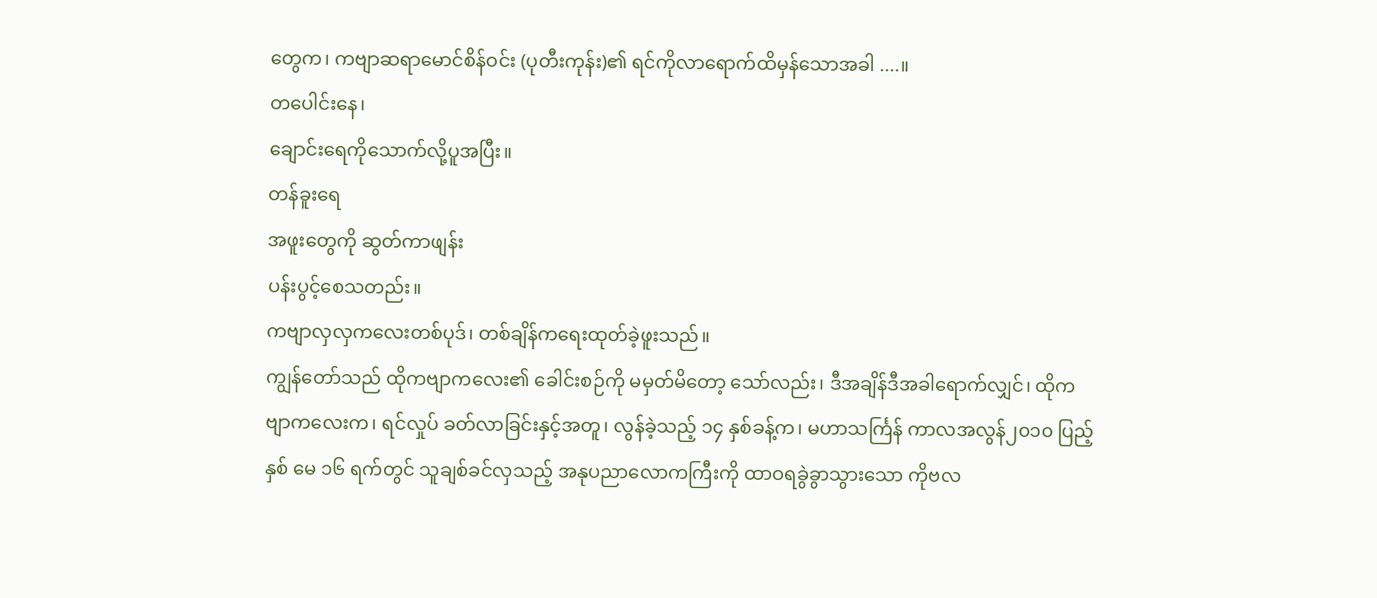တွေက၊ ကဗျာဆရာမောင်စိန်ဝင်း (ပုတီးကုန်း)၏ ရင်ကိုလာရောက်ထိမှန်သောအခါ ....။
တပေါင်းနေ၊
ချောင်းရေကိုသောက်လို့ပူအပြီး။
တန်ခူးရေ
အဖူးတွေကို ဆွတ်ကာဖျန်း
ပန်းပွင့်စေသတည်း။
ကဗျာလှလှကလေးတစ်ပုဒ်၊ တစ်ချိန်ကရေးထုတ်ခဲ့ဖူးသည်။
ကျွန်တော်သည် ထိုကဗျာကလေး၏ ခေါင်းစဉ်ကို မမှတ်မိတော့ သော်လည်း၊ ဒီအချိန်ဒီအခါရောက်လျှင်၊ ထိုကဗျာကလေးက၊ ရင်လှုပ် ခတ်လာခြင်းနှင့်အတူ၊ လွန်ခဲ့သည့် ၁၄ နှစ်ခန့်က၊ မဟာသင်္ကြန် ကာလအလွန်၂၀၁၀ ပြည့်နှစ် မေ ၁၆ ရက်တွင် သူချစ်ခင်လှသည့် အနုပညာလောကကြီးကို ထာဝရခွဲခွာသွားသော ကိုဗလ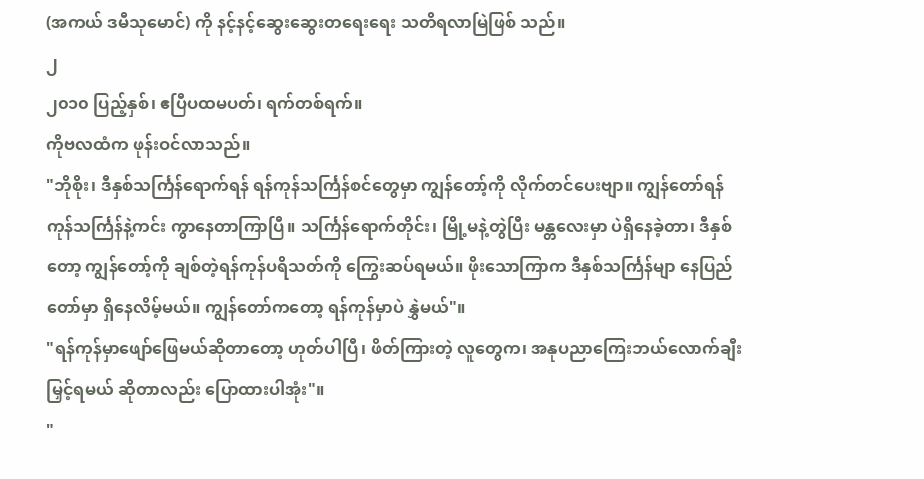(အကယ် ဒမီသုမောင်) ကို နင့်နင့်ဆွေးဆွေးတရေးရေး သတိရလာမြဲဖြစ် သည်။
၂
၂၀၁၀ ပြည့်နှစ်၊ ဧပြီပထမပတ်၊ ရက်တစ်ရက်။
ကိုဗလထံက ဖုန်းဝင်လာသည်။
"ဘိုစိုး၊ ဒီနှစ်သင်္ကြန်ရောက်ရန် ရန်ကုန်သင်္ကြန်စင်တွေမှာ ကျွန်တော့်ကို လိုက်တင်ပေးဗျာ။ ကျွန်တော်ရန်ကုန်သင်္ကြန်နဲ့ကင်း ကွာနေတာကြာပြီ။ သင်္ကြန်ရောက်တိုင်း၊ မြို့မနဲ့တွဲပြီး မန္တလေးမှာ ပဲရှိနေခဲ့တာ၊ ဒီနှစ်တော့ ကျွန်တော့်ကို ချစ်တဲ့ရန်ကုန်ပရိသတ်ကို ကြွေးဆပ်ရမယ်။ ဖိုးသောကြာက ဒီနှစ်သင်္ကြန်မျာ နေပြည်တော်မှာ ရှိနေလိမ့်မယ်။ ကျွန်တော်ကတော့ ရန်ကုန်မှာပဲ နွှဲမယ်"။
"ရန်ကုန်မှာဖျော်ဖြေမယ်ဆိုတာတော့ ဟုတ်ပါပြီ၊ ဖိတ်ကြားတဲ့ လူတွေက၊ အနုပညာကြေးဘယ်လောက်ချီးမြှင့်ရမယ် ဆိုတာလည်း ပြောထားပါအုံး"။
"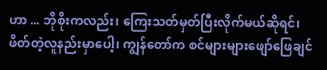ဟာ ... ဘိုစိုးကလည်း၊ ကြေးသတ်မှတ်ပြီးလိုက်မယ်ဆိုရင်၊ ဖိတ်တဲ့လူနည်းမှာပေါ့၊ ကျွန်တော်က စင်များများဖျော်ဖြေချင်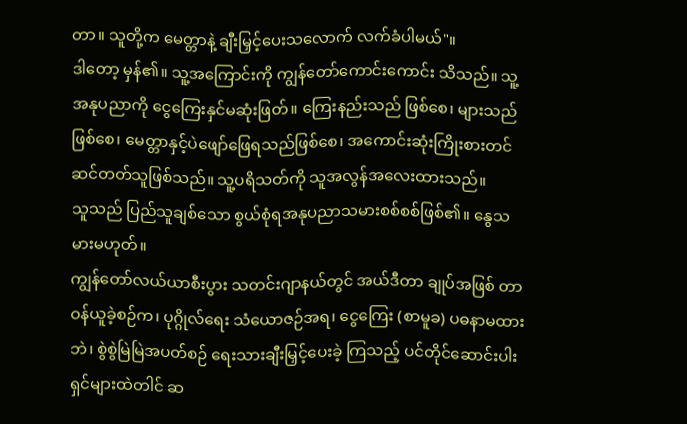တာ။ သူတို့က မေတ္တာနဲ့ ချီးမြှင့်ပေးသလောက် လက်ခံပါမယ်"။
ဒါတော့ မှန်၏။ သူ့အကြောင်းကို ကျွန်တော်ကောင်းကောင်း သိသည်။ သူ့အနုပညာကို ငွေကြေးနှင်မဆုံးဖြတ်။ ကြေးနည်းသည် ဖြစ်စေ၊ များသည်ဖြစ်စေ၊ မေတ္တာနှင့်ပဲဖျော်ဖြေရသည်ဖြစ်စေ၊ အကောင်းဆုံးကြိုးစားတင်ဆင်တတ်သူဖြစ်သည်။ သူ့ပရိသတ်ကို သူအလွန်အလေးထားသည်။
သူသည် ပြည်သူချစ်သော စွယ်စုံရအနုပညာသမားစစ်စစ်ဖြစ်၏။ နွေသမားမဟုတ်။
ကျွန်တော်လယ်ယာစီးပွား သတင်းဂျာနယ်တွင် အယ်ဒီတာ ချုပ်အဖြစ် တာဝန်ယူခဲ့စဉ်က၊ ပုဂ္ဂိုလ်ရေး သံယောဇဉ်အရ၊ ငွေကြေး (စာမူခ) ပဓနာမထားဘဲ၊ စွဲစွဲမြဲမြဲအပတ်စဉ် ရေးသားချီးမြှင့်ပေးခဲ့ ကြသည့် ပင်တိုင်ဆောင်းပါးရှင်များထဲတါင် ဆ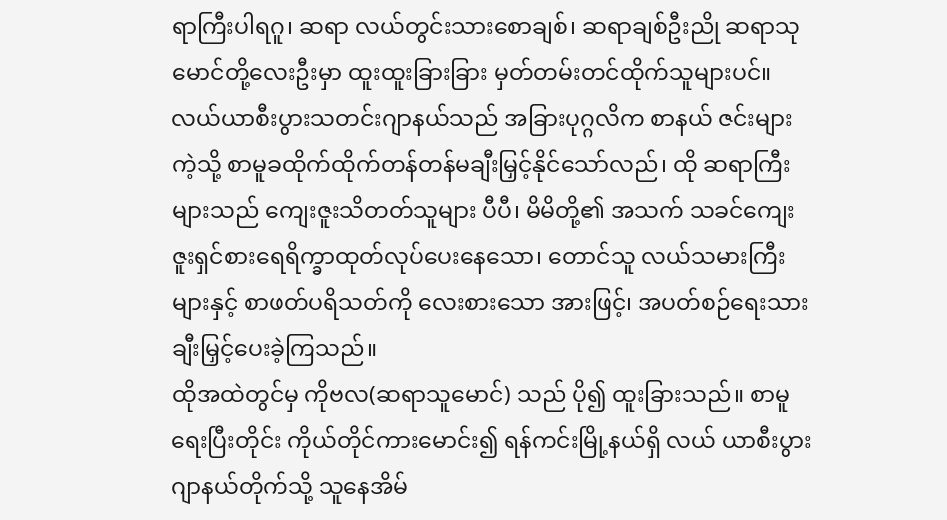ရာကြီးပါရဂူ၊ ဆရာ လယ်တွင်းသားစောချစ်၊ ဆရာချစ်ဦးညို ဆရာသုမောင်တို့လေးဦးမှာ ထူးထူးခြားခြား မှတ်တမ်းတင်ထိုက်သူများပင်။
လယ်ယာစီးပွားသတင်းဂျာနယ်သည် အခြားပုဂ္ဂလိက စာနယ် ဇင်းများကဲ့သို့ စာမူခထိုက်ထိုက်တန်တန်မချီးမြှင့်နိုင်သော်လည်၊ ထို ဆရာကြီးများသည် ကျေးဇူးသိတတ်သူများ ပီပီ၊ မိမိတို့၏ အသက် သခင်ကျေးဇူးရှင်စားရေရိက္ခာထုတ်လုပ်ပေးနေသော၊ တောင်သူ လယ်သမားကြီးများနှင့် စာဖတ်ပရိသတ်ကို လေးစားသော အားဖြင့်၊ အပတ်စဉ်ရေးသားချီးမြှင့်ပေးခဲ့ကြသည်။
ထိုအထဲတွင်မှ ကိုဗလ(ဆရာသူမောင်) သည် ပို၍ ထူးခြားသည်။ စာမူရေးပြီးတိုင်း ကိုယ်တိုင်ကားမောင်း၍ ရန်ကင်းမြို့နယ်ရှိ လယ် ယာစီးပွားဂျာနယ်တိုက်သို့ သူနေအိမ်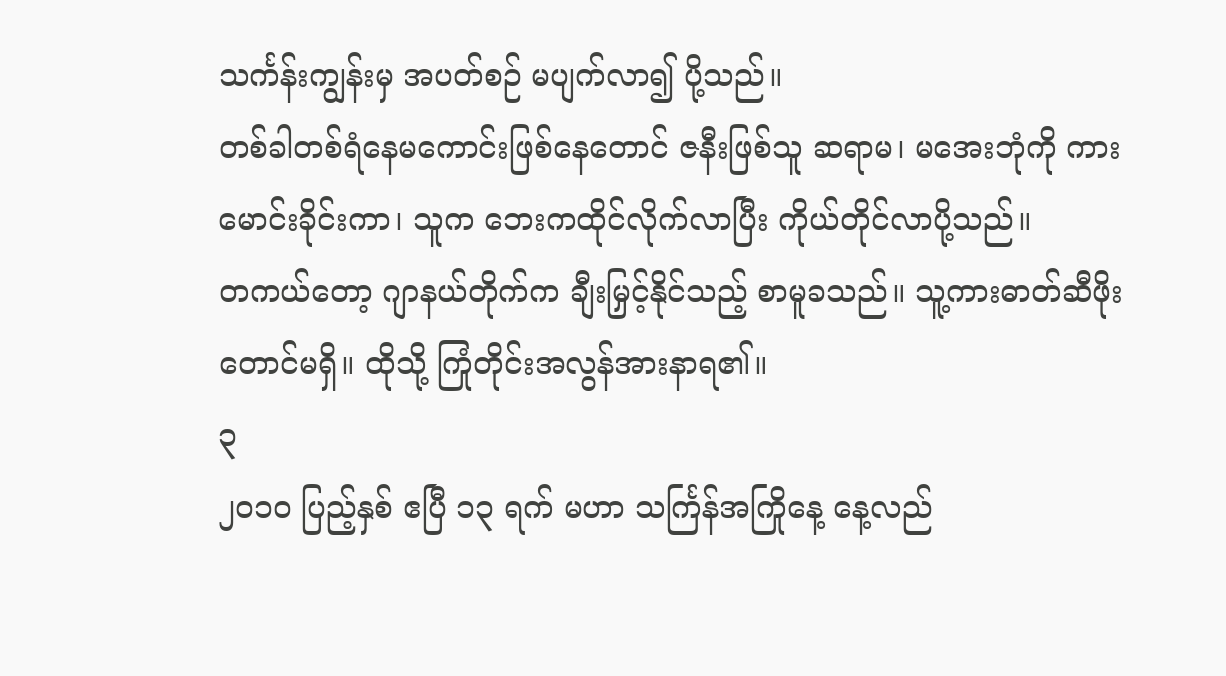သင်္ကန်းကျွန်းမှ အပတ်စဉ် မပျက်လာ၍ ပို့သည်။
တစ်ခါတစ်ရံနေမကောင်းဖြစ်နေတောင် ဇနီးဖြစ်သူ ဆရာမ၊ မအေးဘုံကို ကားမောင်းခိုင်းကာ၊ သူက ဘေးကထိုင်လိုက်လာပြီး ကိုယ်တိုင်လာပို့သည်။
တကယ်တော့ ဂျာနယ်တိုက်က ချီးမြှင့်နိုင်သည့် စာမူခသည်။ သူ့ကားဓာတ်ဆီဖိုးတောင်မရှိ။ ထိုသို့ ကြုံတိုင်းအလွန်အားနာရ၏။
၃
၂၀၁၀ ပြည့်နှစ် ဧပြီ ၁၃ ရက် မဟာ သင်္ကြန်အကြိုနေ့ နေ့လည်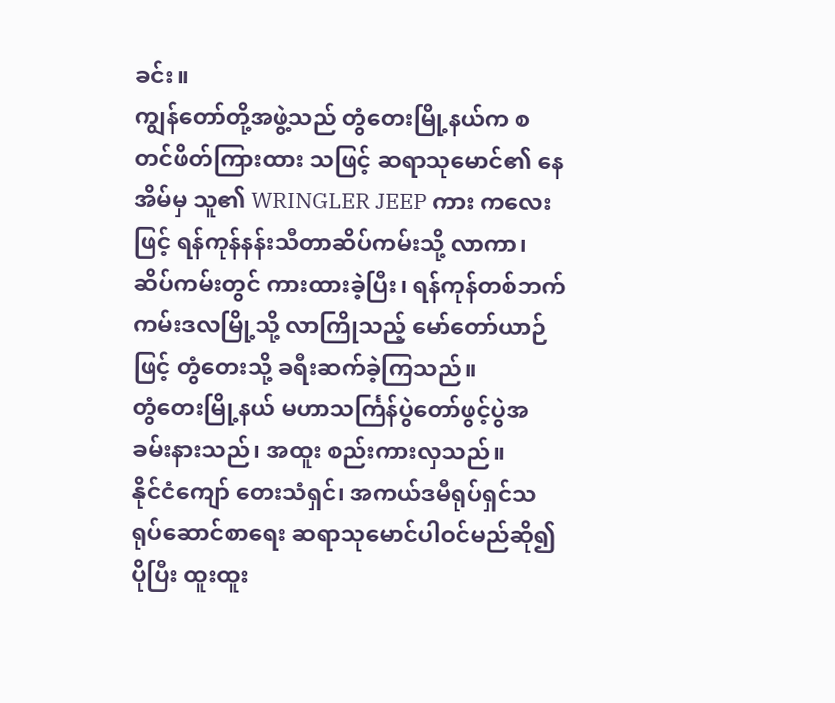ခင်း။
ကျွန်တော်တို့အဖွဲ့သည် တွံတေးမြို့နယ်က စတင်ဖိတ်ကြားထား သဖြင့် ဆရာသုမောင်၏ နေအိမ်မှ သူ၏ WRINGLER JEEP ကား ကလေးဖြင့် ရန်ကုန်နန်းသီတာဆိပ်ကမ်းသို့ လာကာ၊ ဆိပ်ကမ်းတွင် ကားထားခဲ့ပြီး၊ ရန်ကုန်တစ်ဘက်ကမ်းဒလမြို့သို့ လာကြိုသည့် မော်တော်ယာဉ်ဖြင့် တွံတေးသို့ ခရီးဆက်ခဲ့ကြသည်။
တွံတေးမြို့နယ် မဟာသင်္ကြန်ပွဲတော်ဖွင့်ပွဲအခမ်းနားသည်၊ အထူး စည်းကားလှသည်။
နိုင်ငံကျော် တေးသံရှင်၊ အကယ်ဒမီရုပ်ရှင်သရုပ်ဆောင်စာရေး ဆရာသုမောင်ပါဝင်မည်ဆို၍ ပိုပြီး ထူးထူး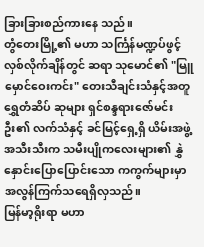ခြားခြားစည်ကားနေ သည်။
တွံတေးမြို့၏ မဟာ သင်္ကြန်မဏ္ဍပ်ဖွင့်လှစ်လိုက်ချိန်တွင် ဆရာ သုမောင်၏ "မြူမှောင်ဝေးကင်း" တေးသီချင်းသံနှင့်အတူ ရွှေတံဆိပ် ဆုများ ရှင်စန္ဒရားဇော်မင်းဦး၏ လက်သံနှင့် ခင်မြင့်ရှေ့ရှိ ယိမ်းအဖွဲ့ အသီးသီးက သမီးပျိုကလေးများ၏ နွှဲနှောင်းပြောပြောင်းသော ကကွက်များမှာ အလွန်ကြက်သရေရှိလှသည်။
မြန်မာ့ရိုးရာ မဟာ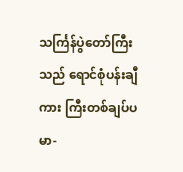သင်္ကြန်ပွဲတော်ကြီးသည် ရောင်စုံပန်းချီကား ကြီးတစ်ချပ်ပမာ-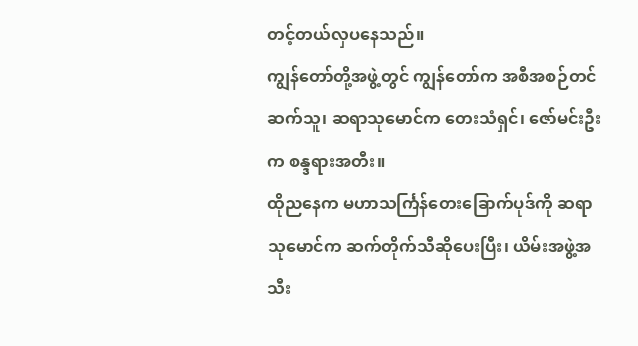တင့်တယ်လှပနေသည်။
ကျွန်တော်တို့အဖွဲ့တွင် ကျွန်တော်က အစီအစဉ်တင်ဆက်သူ၊ ဆရာသုမောင်က တေးသံရှင်၊ ဇော်မင်းဦးက စန္ဒရားအတီး။
ထိုညနေက မဟာသင်္ကြန်တေးခြောက်ပုဒ်ကို ဆရာသုမောင်က ဆက်တိုက်သီဆိုပေးပြီး၊ ယိမ်းအဖွဲ့အသီး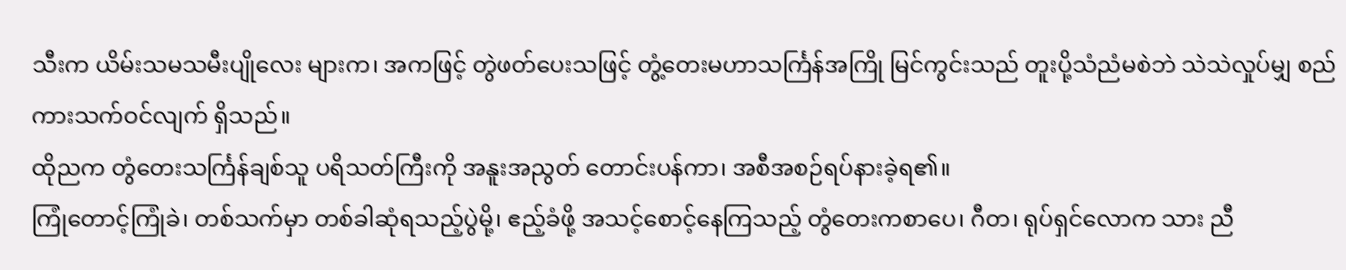သီးက ယိမ်းသမသမီးပျိုလေး များက၊ အကဖြင့် တွဲဖတ်ပေးသဖြင့် တွံ့တေးမဟာသင်္ကြန်အကြို မြင်ကွင်းသည် တူးပို့သံညံမစဲဘဲ သဲသဲလှုပ်မျှ စည်ကားသက်ဝင်လျက် ရှိသည်။
ထိုညက တွံတေးသင်္ကြန်ချစ်သူ ပရိသတ်ကြီးကို အနူးအညွတ် တောင်းပန်ကာ၊ အစီအစဉ်ရပ်နားခဲ့ရ၏။
ကြုံတောင့်ကြုံခဲ၊ တစ်သက်မှာ တစ်ခါဆုံရသည့်ပွဲမို့၊ ဧည့်ခံဖို့ အသင့်စောင့်နေကြသည့် တွံတေးကစာပေ၊ ဂီတ၊ ရုပ်ရှင်လောက သား ညီ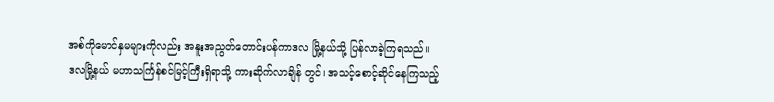အစ်ကိုမောင်နှမများကိုလည်း အနူးအညွတ်တောင်းပန်ကာဒလ မြို့နယ်သို့ ပြန်လာခဲ့ကြရသည်။
ဒလမြို့နယ် မဟာသင်္ကြန်စင်မြင့်ကြီးရှိရာသို့ ကားဆိုက်လာချိန် တွင်၊ အသင့်စောင့်ဆိုင်နေကြသည့်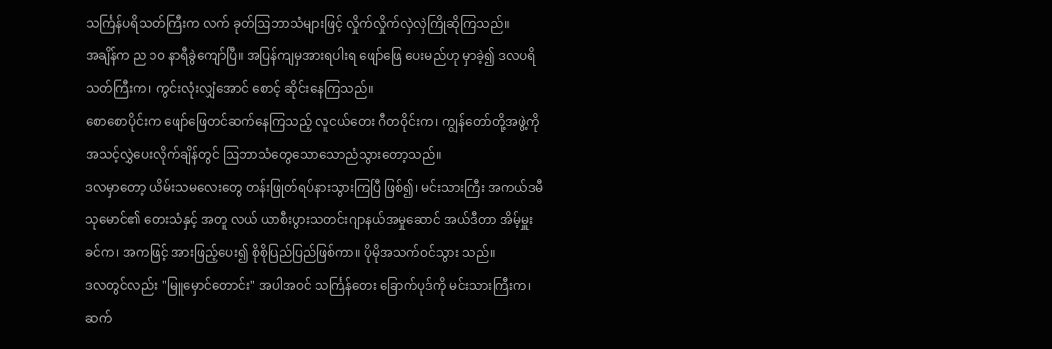သင်္ကြန်ပရိသတ်ကြီးက လက် ခုတ်ဩဘာသံများဖြင့် လှိုက်လှိုက်လှဲလှဲကြိုဆိုကြသည်။
အချိန်က ည ၁၀ နာရီခွဲကျော်ပြီ။ အပြန်ကျမှအားရပါးရ ဖျော်ဖြေ ပေးမည်ဟု မှာခဲ့၍ ဒလပရိသတ်ကြီးက၊ ကွင်းလုံးလျှံအောင် စောင့် ဆိုင်းနေကြသည်။
စောစောပိုင်းက ဖျော်ဖြေတင်ဆက်နေကြသည့် လူငယ်တေး ဂီတဝိုင်းက၊ ကျွန်တော်တို့အဖွဲ့ကို အသင့်လွှဲပေးလိုက်ချိန်တွင် ဩဘာသံတွေသောသောညံသွားတော့သည်။
ဒလမှာတော့ ယိမ်းသမလေးတွေ တန်းဖြုတ်ရပ်နားသွားကြပြီ ဖြစ်၍၊ မင်းသားကြီး အကယ်ဒမီသုမောင်၏ တေးသံနှင့် အတူ လယ် ယာစီးပွားသတင်းဂျာနယ်အမှုဆောင် အယ်ဒီတာ အိမ့်မှူးခင်က၊ အကဖြင့် အားဖြည့်ပေး၍ စိုစိုပြည်ပြည်ဖြစ်ကာ။ ပိုမိုအသက်ဝင်သွား သည်။
ဒလတွင်လည်း "မြူမှောင်တောင်း" အပါအဝင် သင်္ကြန်တေး ခြောက်ပုဒ်ကို မင်းသားကြီးက၊ ဆက်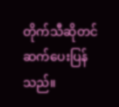တိုက်သီဆိုတင်ဆက်ပေးပြန် သည်။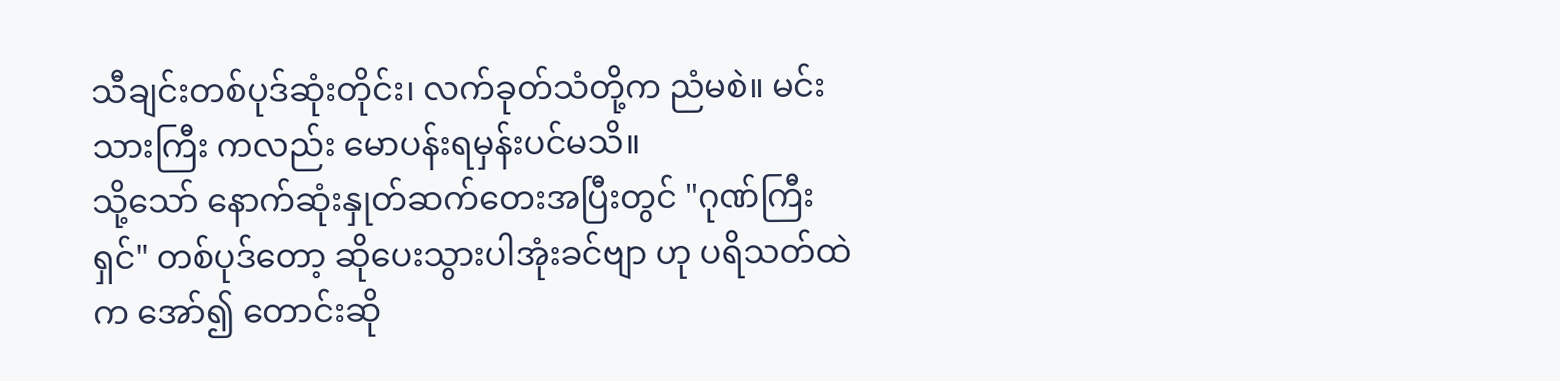သီချင်းတစ်ပုဒ်ဆုံးတိုင်း၊ လက်ခုတ်သံတို့က ညံမစဲ။ မင်းသားကြီး ကလည်း မောပန်းရမှန်းပင်မသိ။
သို့သော် နောက်ဆုံးနှုတ်ဆက်တေးအပြီးတွင် "ဂုဏ်ကြီးရှင်" တစ်ပုဒ်တော့ ဆိုပေးသွားပါအုံးခင်ဗျာ ဟု ပရိသတ်ထဲက အော်၍ တောင်းဆို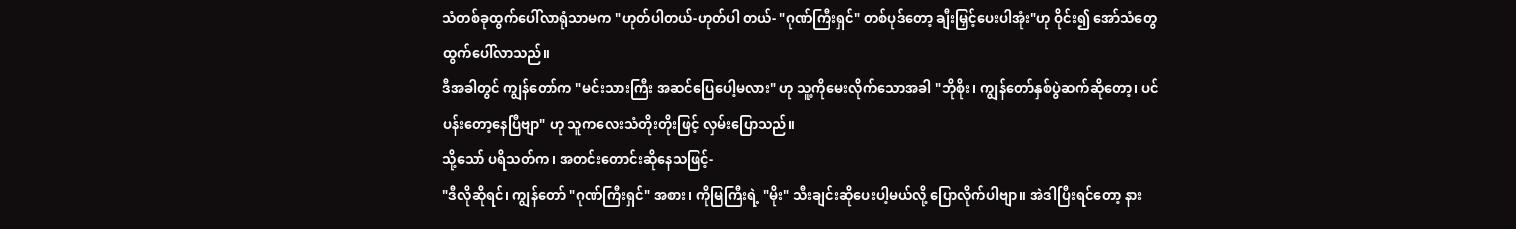သံတစ်ခုထွက်ပေါ်လာရုံသာမက "ဟုတ်ပါတယ်-ဟုတ်ပါ တယ်- "ဂုဏ်ကြီးရှင်" တစ်ပုဒ်တော့ ချီးမြှင့်ပေးပါအုံး"ဟု ဝိုင်း၍ အော်သံတွေ ထွက်ပေါ်လာသည်။
ဒီအခါတွင် ကျွန်တော်က "မင်းသားကြီး အဆင်ပြေပေါ့မလား" ဟု သူ့ကိုမေးလိုက်သောအခါ "ဘိုစိုး၊ ကျွန်တော်နှစ်ပွဲဆက်ဆိုတော့၊ ပင်ပန်းတော့နေပြီဗျာ" ဟု သူကလေးသံတိုးတိုးဖြင့် လှမ်းပြောသည်။
သို့သော် ပရိသတ်က၊ အတင်းတောင်းဆိုနေသဖြင့်-
"ဒီလိုဆိုရင်၊ ကျွန်တော် "ဂုဏ်ကြီးရှင်" အစား၊ ကိုမြကြီးရဲ့ "မိုး" သီးချင်းဆိုပေးပါ့မယ်လို့ ပြောလိုက်ပါဗျာ။ အဲဒါပြီးရင်တော့ နား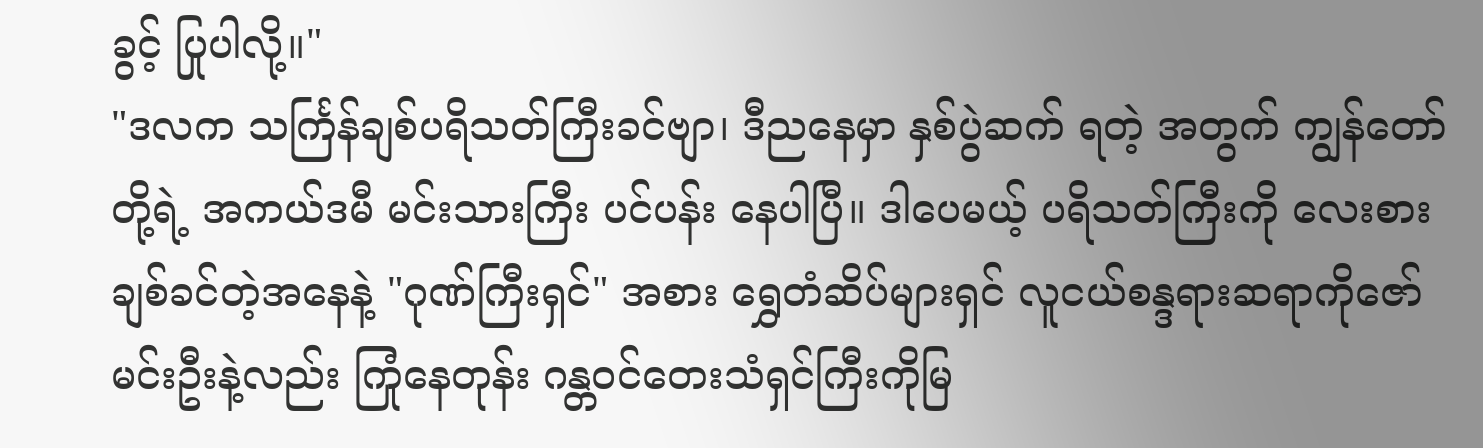ခွင့် ပြုပါလို့။"
"ဒလက သင်္ကြန်ချစ်ပရိသတ်ကြီးခင်ဗျာ၊ ဒီညနေမှာ နှစ်ပွဲဆက် ရတဲ့ အတွက် ကျွန်တော်တို့ရဲ့ အကယ်ဒမီ မင်းသားကြီး ပင်ပန်း နေပါပြီ။ ဒါပေမယ့် ပရိသတ်ကြီးကို လေးစားချစ်ခင်တဲ့အနေနဲ့ "ဂုဏ်ကြီးရှင်" အစား ရွှေတံဆိပ်များရှင် လူငယ်စန္ဒရားဆရာကိုဇော် မင်းဦးနဲ့လည်း ကြုံနေတုန်း ဂန္တဝင်တေးသံရှင်ကြီးကိုမြ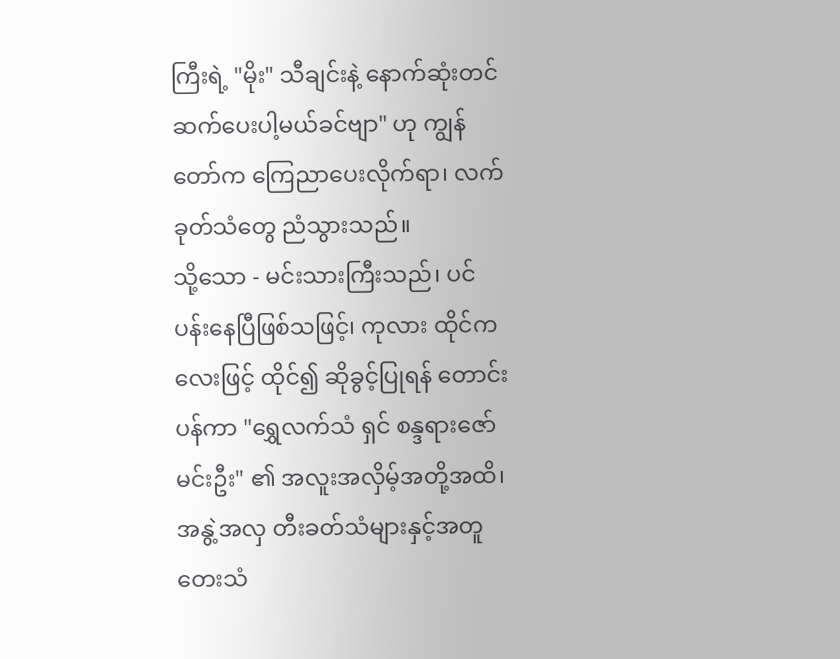ကြီးရဲ့ "မိုး" သီချင်းနဲ့ နောက်ဆုံးတင်ဆက်ပေးပါ့မယ်ခင်ဗျာ" ဟု ကျွန်တော်က ကြေညာပေးလိုက်ရာ၊ လက်ခုတ်သံတွေ ညံသွားသည်။
သို့သော - မင်းသားကြီးသည်၊ ပင်ပန်းနေပြီဖြစ်သဖြင့်၊ ကုလား ထိုင်ကလေးဖြင့် ထိုင်၍ ဆိုခွင့်ပြုရန် တောင်းပန်ကာ "ရွှေလက်သံ ရှင် စန္ဒရားဇော်မင်းဦး" ၏ အလူးအလှိမ့်အတို့အထိ၊ အနွဲ့အလှ တီးခတ်သံများနှင့်အတူ တေးသံ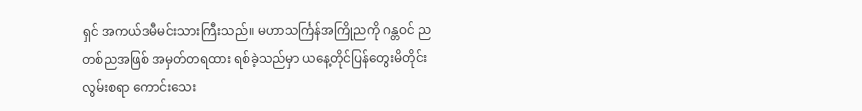ရှင် အကယ်ဒမီမင်းသားကြီးသည်။ မဟာသင်္ကြန်အကြိုညကို ဂန္တဝင် ညတစ်ညအဖြစ် အမှတ်တရထား ရစ်ခဲ့သည်မှာ ယနေ့တိုင်ပြန်တွေးမိတိုင်း လွမ်းစရာ ကောင်းသေး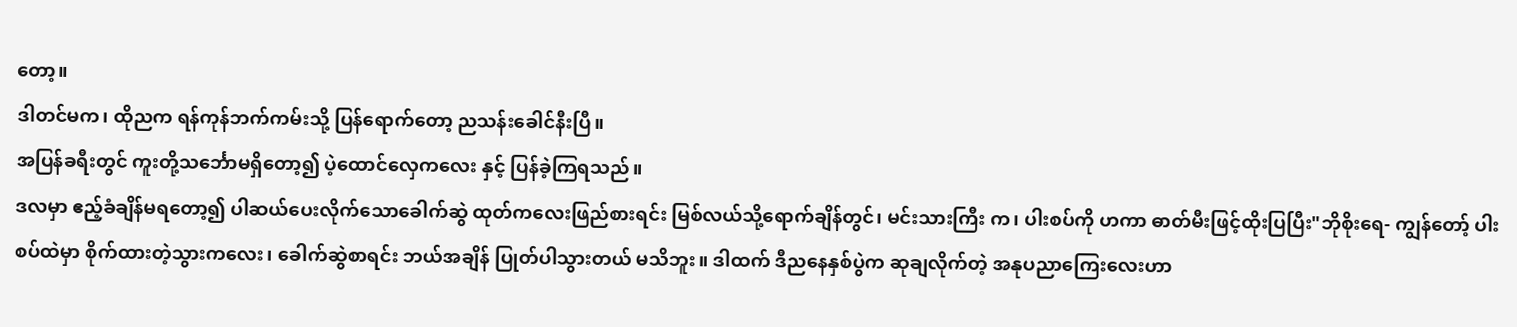တော့။
ဒါတင်မက၊ ထိုညက ရန်ကုန်ဘက်ကမ်းသို့ ပြန်ရောက်တော့ ညသန်းခေါင်နီးပြီ။
အပြန်ခရီးတွင် ကူးတို့သင်္ဘောမရှိတော့၍ ပဲ့ထောင်လှေကလေး နှင့် ပြန်ခဲ့ကြရသည်။
ဒလမှာ ဧည့်ခံချိန်မရတော့၍ ပါဆယ်ပေးလိုက်သောခေါက်ဆွဲ ထုတ်ကလေးဖြည်စားရင်း မြစ်လယ်သို့ရောက်ချိန်တွင်၊ မင်းသားကြီး က၊ ပါးစပ်ကို ဟကာ ဓာတ်မီးဖြင့်ထိုးပြပြီး"ဘိုစိုးရေ- ကျွန်တော့် ပါးစပ်ထဲမှာ စိုက်ထားတဲ့သွားကလေး၊ ခေါက်ဆွဲစာရင်း ဘယ်အချိန် ပြုတ်ပါသွားတယ် မသိဘူး။ ဒါထက် ဒီညနေနှစ်ပွဲက ဆုချလိုက်တဲ့ အနုပညာကြေးလေးဟာ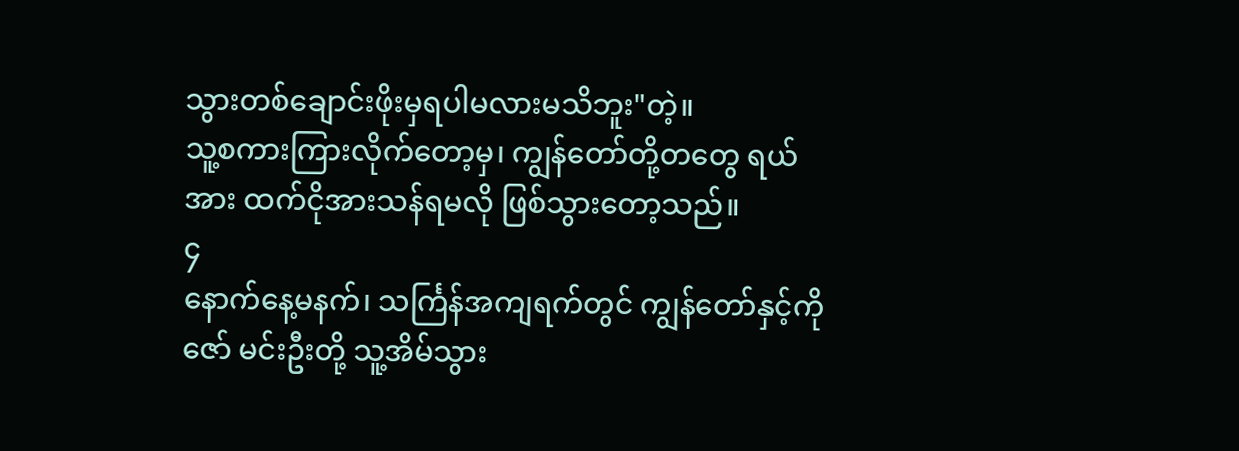သွားတစ်ချောင်းဖိုးမှရပါမလားမသိဘူး"တဲ့။
သူ့စကားကြားလိုက်တော့မှ၊ ကျွန်တော်တို့တတွေ ရယ်အား ထက်ငိုအားသန်ရမလို ဖြစ်သွားတော့သည်။
၄
နောက်နေ့မနက်၊ သင်္ကြန်အကျရက်တွင် ကျွန်တော်နှင့်ကိုဇော် မင်းဦးတို့ သူ့အိမ်သွား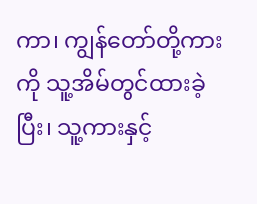ကာ၊ ကျွန်တော်တို့ကားကို သူ့အိမ်တွင်ထားခဲ့ ပြီး၊ သူ့ကားနှင့်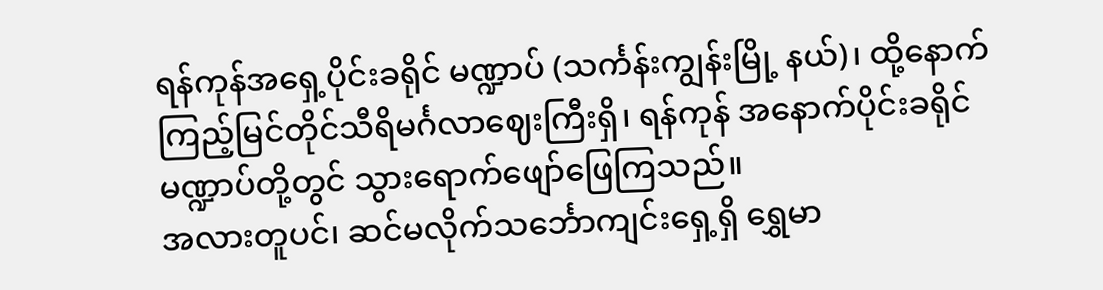ရန်ကုန်အရှေ့ပိုင်းခရိုင် မဏ္ဍာပ် (သင်္ကန်းကျွန်းမြို့ နယ်)၊ ထို့နောက် ကြည့်မြင်တိုင်သီရိမင်္ဂလာဈေးကြီးရှိ၊ ရန်ကုန် အနောက်ပိုင်းခရိုင် မဏ္ဍာပ်တို့တွင် သွားရောက်ဖျော်ဖြေကြသည်။
အလားတူပင်၊ ဆင်မလိုက်သင်္ဘောကျင်းရှေ့ရှိ ရွှေမာ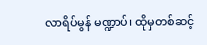လာရိပ်မွန် မဏ္ဍာပ်၊ ထိုမှတစ်ဆင့်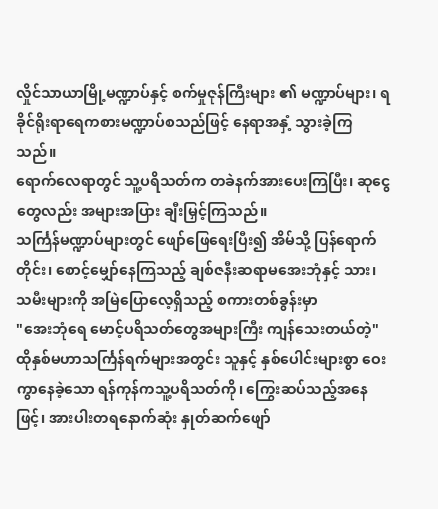လှိုင်သာယာမြို့မဏ္ဍာပ်နှင့် စက်မှုဇုန်ကြီးများ ၏ မဏ္ဍာပ်များ၊ ရခိုင်ရိုးရာရေကစားမဏ္ဍာပ်စသည်ဖြင့် နေရာအနှံ့ သွားခဲ့ကြသည်။
ရောက်လေရာတွင် သူ့ပရိသတ်က တခဲနက်အားပေးကြပြီး၊ ဆုငွေတွေလည်း အများအပြား ချီးမြှင့်ကြသည်။
သင်္ကြန်မဏ္ဍာပ်များတွင် ဖျော်ဖြေရေးပြီး၍ အိမ်သို့ ပြန်ရောက် တိုင်း၊ စောင့်မျှော်နေကြသည့် ချစ်ဇနီးဆရာမအေးဘုံနှင့် သား၊ သမီးများကို အမြဲပြောလေ့ရှိသည့် စကားတစ်ခွန်းမှာ
"အေးဘုံရေ မောင့်ပရိသတ်တွေအများကြီး ကျန်သေးတယ်တဲ့"
ထိုနှစ်မဟာသင်္ကြန်ရက်များအတွင်း သူနှင့် နှစ်ပေါင်းများစွာ ဝေးကွာနေခဲ့သော ရန်ကုန်ကသူ့ပရိသတ်ကို၊ ကြွေးဆပ်သည့်အနေ ဖြင့်၊ အားပါးတရနောက်ဆုံး နှုတ်ဆက်ဖျော်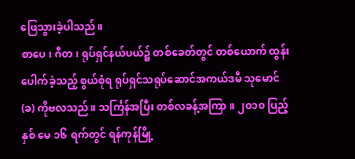ဖြေသွားခဲ့ပါသည်။
စာပေ၊ ဂီတ၊ ရုပ်ရှင်နယ်ပယ်၌ တစ်ခေတ်တွင် တစ်ယောက် ထွန်းပေါက်ခဲ့သည့် စွယ်စုံရ ရုပ်ရှင်သရုပ်ဆောင်အကယ်ဒမီ သုမောင် (ခ) ကိုဗလသည်။ သင်္ကြန်အပြီး တစ်လခန့်အကြာ။ ၂၀၁၀ ပြည့်နှစ် မေ ၁၆ ရက်တွင် ရန်ကုန်မြို့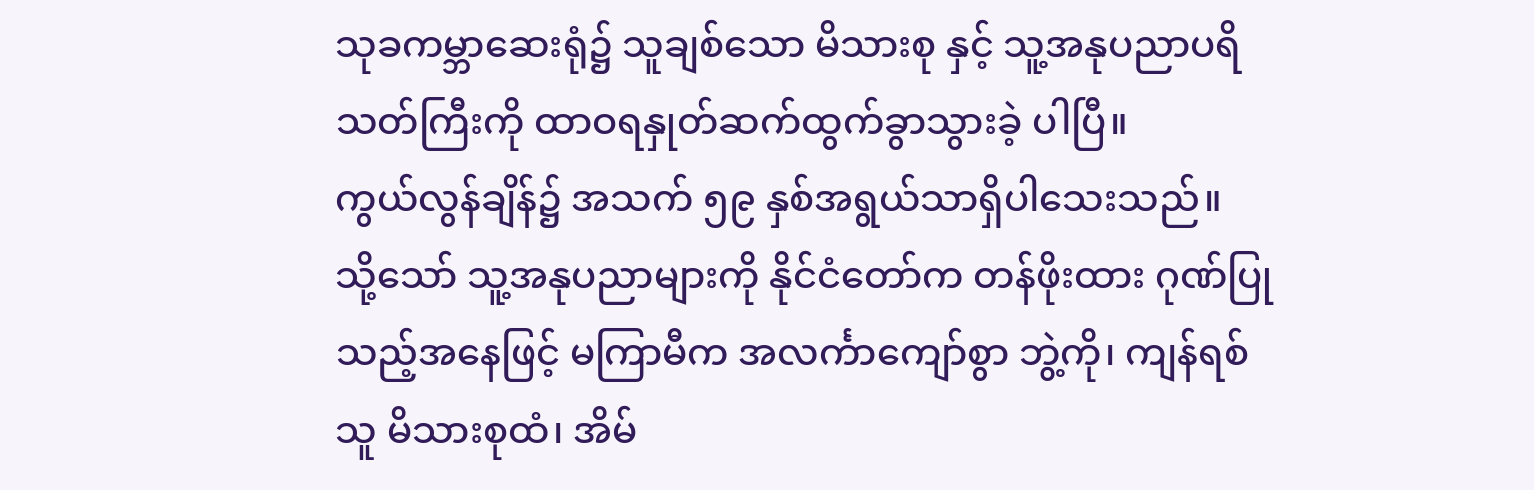သုခကမ္ဘာဆေးရုံ၌ သူချစ်သော မိသားစု နှင့် သူ့အနုပညာပရိသတ်ကြီးကို ထာဝရနှုတ်ဆက်ထွက်ခွာသွားခဲ့ ပါပြီ။
ကွယ်လွန်ချိန်၌ အသက် ၅၉ နှစ်အရွယ်သာရှိပါသေးသည်။
သို့သော် သူ့အနုပညာများကို နိုင်ငံတော်က တန်ဖိုးထား ဂုဏ်ပြု သည့်အနေဖြင့် မကြာမီက အလင်္ကာကျော်စွာ ဘွဲ့ကို၊ ကျန်ရစ်သူ မိသားစုထံ၊ အိမ်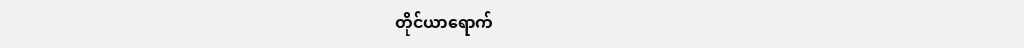တိုင်ယာရောက်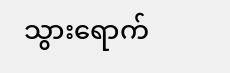သွားရောက်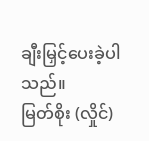ချီးမြှင့်ပေးခဲ့ပါသည်။
မြတ်စိုး (လှိုင်)